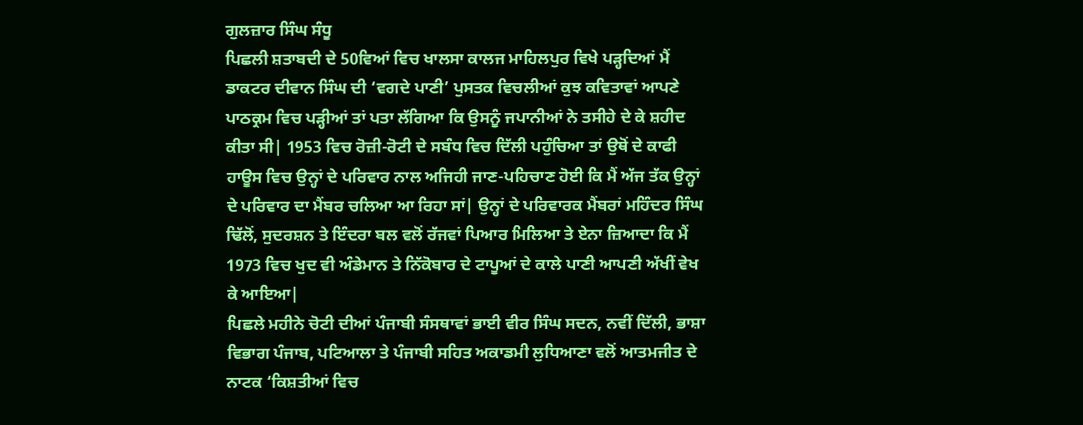ਗੁਲਜ਼ਾਰ ਸਿੰਘ ਸੰਧੂ
ਪਿਛਲੀ ਸ਼ਤਾਬਦੀ ਦੇ 50ਵਿਆਂ ਵਿਚ ਖਾਲਸਾ ਕਾਲਜ ਮਾਹਿਲਪੁਰ ਵਿਖੇ ਪੜ੍ਹਦਿਆਂ ਮੈਂ ਡਾਕਟਰ ਦੀਵਾਨ ਸਿੰਘ ਦੀ ‘ਵਗਦੇ ਪਾਣੀ’ ਪੁਸਤਕ ਵਿਚਲੀਆਂ ਕੁਝ ਕਵਿਤਾਵਾਂ ਆਪਣੇ ਪਾਠਕ੍ਰਮ ਵਿਚ ਪੜ੍ਹੀਆਂ ਤਾਂ ਪਤਾ ਲੱਗਿਆ ਕਿ ਉਸਨੂੰ ਜਪਾਨੀਆਂ ਨੇ ਤਸੀਹੇ ਦੇ ਕੇ ਸ਼ਹੀਦ ਕੀਤਾ ਸੀ| 1953 ਵਿਚ ਰੋਜ਼ੀ-ਰੋਟੀ ਦੇ ਸਬੰਧ ਵਿਚ ਦਿੱਲੀ ਪਹੁੰਚਿਆ ਤਾਂ ਉਥੋਂ ਦੇ ਕਾਫੀ ਹਾਊਸ ਵਿਚ ਉਨ੍ਹਾਂ ਦੇ ਪਰਿਵਾਰ ਨਾਲ ਅਜਿਹੀ ਜਾਣ-ਪਹਿਚਾਣ ਹੋਈ ਕਿ ਮੈਂ ਅੱਜ ਤੱਕ ਉਨ੍ਹਾਂ ਦੇ ਪਰਿਵਾਰ ਦਾ ਮੈਂਬਰ ਚਲਿਆ ਆ ਰਿਹਾ ਸਾਂ| ਉਨ੍ਹਾਂ ਦੇ ਪਰਿਵਾਰਕ ਮੈਂਬਰਾਂ ਮਹਿੰਦਰ ਸਿੰਘ ਢਿੱਲੋਂ, ਸੁਦਰਸ਼ਨ ਤੇ ਇੰਦਰਾ ਬਲ ਵਲੋਂ ਰੱਜਵਾਂ ਪਿਆਰ ਮਿਲਿਆ ਤੇ ਏਨਾ ਜ਼ਿਆਦਾ ਕਿ ਮੈਂ 1973 ਵਿਚ ਖੁਦ ਵੀ ਅੰਡੇਮਾਨ ਤੇ ਨਿੱਕੋਬਾਰ ਦੇ ਟਾਪੂਆਂ ਦੇ ਕਾਲੇ ਪਾਣੀ ਆਪਣੀ ਅੱਖੀਂ ਵੇਖ ਕੇ ਆਇਆ|
ਪਿਛਲੇ ਮਹੀਨੇ ਚੋਟੀ ਦੀਆਂ ਪੰਜਾਬੀ ਸੰਸਥਾਵਾਂ ਭਾਈ ਵੀਰ ਸਿੰਘ ਸਦਨ, ਨਵੀਂ ਦਿੱਲੀ, ਭਾਸ਼ਾ ਵਿਭਾਗ ਪੰਜਾਬ, ਪਟਿਆਲਾ ਤੇ ਪੰਜਾਬੀ ਸਹਿਤ ਅਕਾਡਮੀ ਲੁਧਿਆਣਾ ਵਲੋਂ ਆਤਮਜੀਤ ਦੇ ਨਾਟਕ ‘ਕਿਸ਼ਤੀਆਂ ਵਿਚ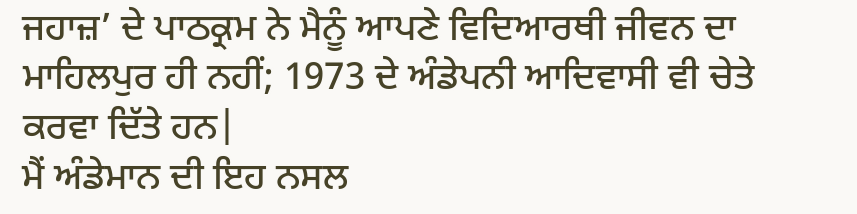ਜਹਾਜ਼’ ਦੇ ਪਾਠਕ੍ਰਮ ਨੇ ਮੈਨੂੰ ਆਪਣੇ ਵਿਦਿਆਰਥੀ ਜੀਵਨ ਦਾ ਮਾਹਿਲਪੁਰ ਹੀ ਨਹੀਂ; 1973 ਦੇ ਅੰਡੇਪਨੀ ਆਦਿਵਾਸੀ ਵੀ ਚੇਤੇ ਕਰਵਾ ਦਿੱਤੇ ਹਨ|
ਮੈਂ ਅੰਡੇਮਾਨ ਦੀ ਇਹ ਨਸਲ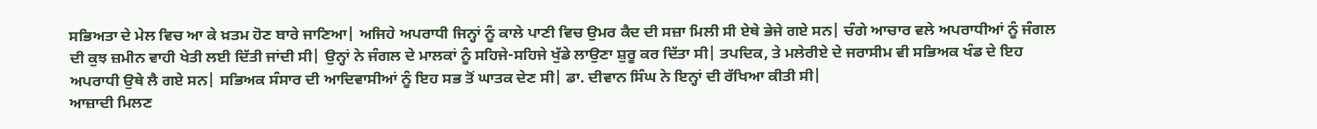ਸਭਿਅਤਾ ਦੇ ਮੇਲ ਵਿਚ ਆ ਕੇ ਖ਼ਤਮ ਹੋਣ ਬਾਰੇ ਜਾਣਿਆ| ਅਜਿਹੇ ਅਪਰਾਧੀ ਜਿਨ੍ਹਾਂ ਨੂੰ ਕਾਲੇ ਪਾਣੀ ਵਿਚ ਉਮਰ ਕੈਦ ਦੀ ਸਜ਼ਾ ਮਿਲੀ ਸੀ ਏਥੇ ਭੇਜੇ ਗਏ ਸਨ| ਚੰਗੇ ਆਚਾਰ ਵਲੇ ਅਪਰਾਧੀਆਂ ਨੂੰ ਜੰਗਲ ਦੀ ਕੁਝ ਜ਼ਮੀਨ ਵਾਹੀ ਖੇਤੀ ਲਈ ਦਿੱਤੀ ਜਾਂਦੀ ਸੀ| ਉਨ੍ਹਾਂ ਨੇ ਜੰਗਲ ਦੇ ਮਾਲਕਾਂ ਨੂੰ ਸਹਿਜੇ-ਸਹਿਜੇ ਖੁੱਡੇ ਲਾਉਣਾ ਸ਼ੁਰੂ ਕਰ ਦਿੱਤਾ ਸੀ| ਤਪਦਿਕ, ਤੇ ਮਲੇਰੀਏ ਦੇ ਜਰਾਸੀਮ ਵੀ ਸਭਿਅਕ ਖੰਡ ਦੇ ਇਹ ਅਪਰਾਧੀ ਉਥੇ ਲੈ ਗਏ ਸਨ| ਸਭਿਅਕ ਸੰਸਾਰ ਦੀ ਆਦਿਵਾਸੀਆਂ ਨੂੰ ਇਹ ਸਭ ਤੋਂ ਘਾਤਕ ਦੇਣ ਸੀ| ਡਾ. ਦੀਵਾਨ ਸਿੰਘ ਨੇ ਇਨ੍ਹਾਂ ਦੀ ਰੱਖਿਆ ਕੀਤੀ ਸੀ|
ਆਜ਼ਾਦੀ ਮਿਲਣ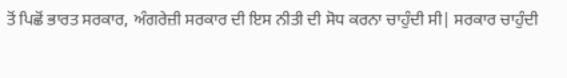ਤੋਂ ਪਿਛੋਂ ਭਾਰਤ ਸਰਕਾਰ, ਅੰਗਰੇਜ਼ੀ ਸਰਕਾਰ ਦੀ ਇਸ ਨੀਤੀ ਦੀ ਸੋਧ ਕਰਨਾ ਚਾਹੁੰਦੀ ਸੀ| ਸਰਕਾਰ ਚਾਹੁੰਦੀ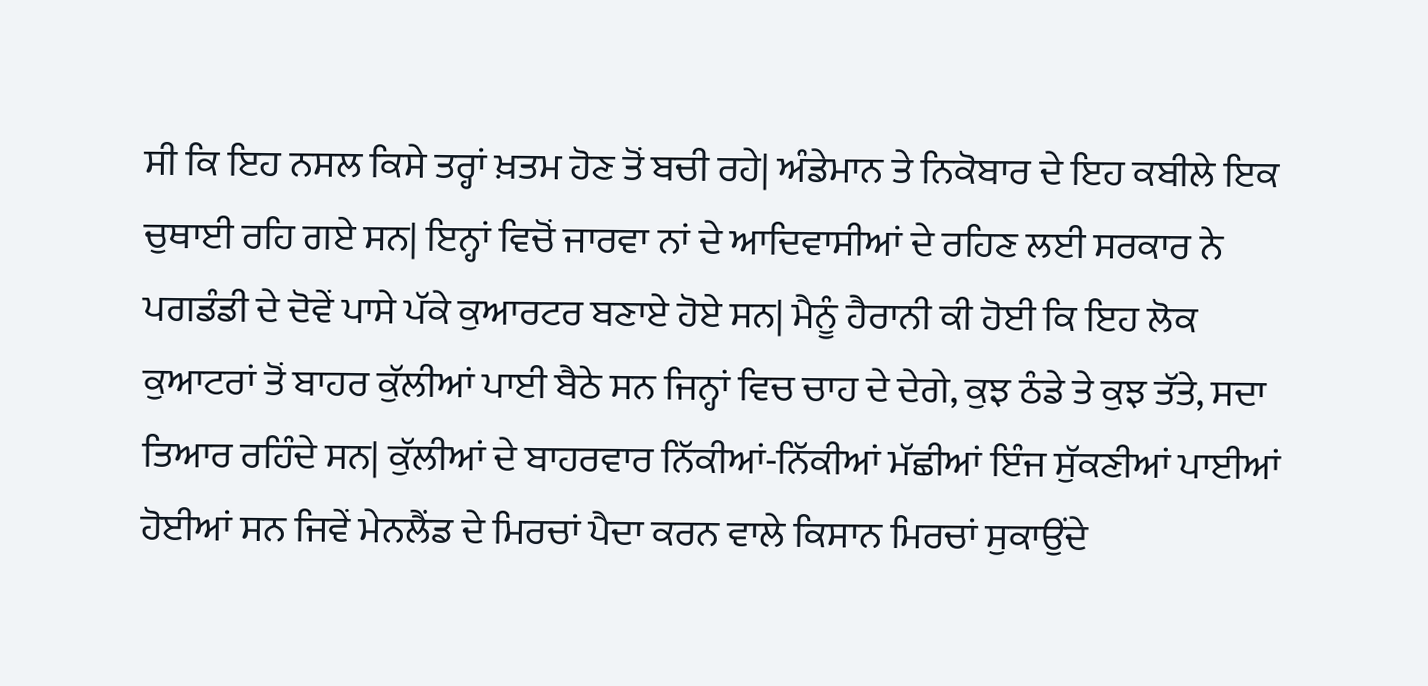ਸੀ ਕਿ ਇਹ ਨਸਲ ਕਿਸੇ ਤਰ੍ਹਾਂ ਖ਼ਤਮ ਹੋਣ ਤੋਂ ਬਚੀ ਰਹੇ| ਅੰਡੇਮਾਨ ਤੇ ਨਿਕੋਬਾਰ ਦੇ ਇਹ ਕਬੀਲੇ ਇਕ ਚੁਥਾਈ ਰਹਿ ਗਏ ਸਨ| ਇਨ੍ਹਾਂ ਵਿਚੋਂ ਜਾਰਵਾ ਨਾਂ ਦੇ ਆਦਿਵਾਸੀਆਂ ਦੇ ਰਹਿਣ ਲਈ ਸਰਕਾਰ ਨੇ ਪਗਡੰਡੀ ਦੇ ਦੋਵੇਂ ਪਾਸੇ ਪੱਕੇ ਕੁਆਰਟਰ ਬਣਾਏ ਹੋਏ ਸਨ| ਮੈਨੂੰ ਹੈਰਾਨੀ ਕੀ ਹੋਈ ਕਿ ਇਹ ਲੋਕ ਕੁਆਟਰਾਂ ਤੋਂ ਬਾਹਰ ਕੁੱਲੀਆਂ ਪਾਈ ਬੈਠੇ ਸਨ ਜਿਨ੍ਹਾਂ ਵਿਚ ਚਾਹ ਦੇ ਦੇਗੇ, ਕੁਝ ਠੰਡੇ ਤੇ ਕੁਝ ਤੱਤੇ, ਸਦਾ ਤਿਆਰ ਰਹਿੰਦੇ ਸਨ| ਕੁੱਲੀਆਂ ਦੇ ਬਾਹਰਵਾਰ ਨਿੱਕੀਆਂ-ਨਿੱਕੀਆਂ ਮੱਛੀਆਂ ਇੰਜ ਸੁੱਕਣੀਆਂ ਪਾਈਆਂ ਹੋਈਆਂ ਸਨ ਜਿਵੇਂ ਮੇਨਲੈਂਡ ਦੇ ਮਿਰਚਾਂ ਪੈਦਾ ਕਰਨ ਵਾਲੇ ਕਿਸਾਨ ਮਿਰਚਾਂ ਸੁਕਾਉਂਦੇ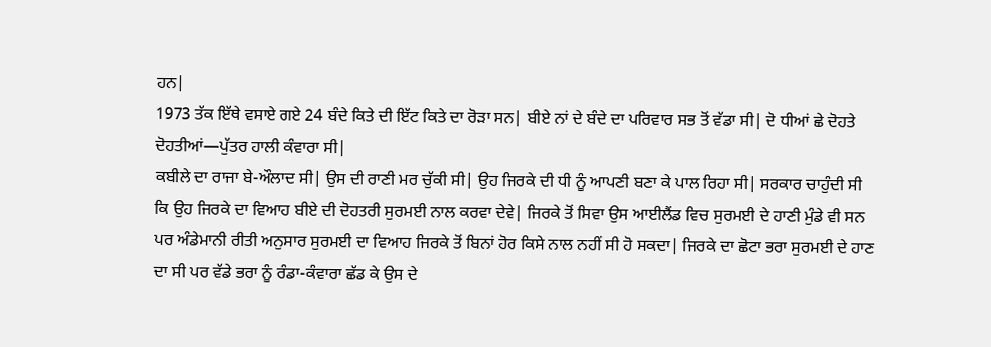ਹਨ|
1973 ਤੱਕ ਇੱਥੇ ਵਸਾਏ ਗਏ 24 ਬੰਦੇ ਕਿਤੇ ਦੀ ਇੱਟ ਕਿਤੇ ਦਾ ਰੋੜਾ ਸਨ| ਬੀਏ ਨਾਂ ਦੇ ਬੰਦੇ ਦਾ ਪਰਿਵਾਰ ਸਭ ਤੋਂ ਵੱਡਾ ਸੀ| ਦੋ ਧੀਆਂ ਛੇ ਦੋਹਤੇ ਦੋਹਤੀਆਂ—ਪੁੱਤਰ ਹਾਲੀ ਕੰਵਾਰਾ ਸੀ|
ਕਬੀਲੇ ਦਾ ਰਾਜਾ ਬੇ-ਔਲਾਦ ਸੀ| ਉਸ ਦੀ ਰਾਣੀ ਮਰ ਚੁੱਕੀ ਸੀ| ਉਹ ਜਿਰਕੇ ਦੀ ਧੀ ਨੂੰ ਆਪਣੀ ਬਣਾ ਕੇ ਪਾਲ ਰਿਹਾ ਸੀ| ਸਰਕਾਰ ਚਾਹੁੰਦੀ ਸੀ ਕਿ ਉਹ ਜਿਰਕੇ ਦਾ ਵਿਆਹ ਬੀਏ ਦੀ ਦੋਹਤਰੀ ਸੁਰਮਈ ਨਾਲ ਕਰਵਾ ਦੇਵੇ| ਜਿਰਕੇ ਤੋਂ ਸਿਵਾ ਉਸ ਆਈਲੈਂਡ ਵਿਚ ਸੁਰਮਈ ਦੇ ਹਾਣੀ ਮੁੰਡੇ ਵੀ ਸਨ ਪਰ ਅੰਡੇਮਾਨੀ ਰੀਤੀ ਅਨੁਸਾਰ ਸੁਰਮਈ ਦਾ ਵਿਆਹ ਜਿਰਕੇ ਤੋਂ ਬਿਨਾਂ ਹੋਰ ਕਿਸੇ ਨਾਲ ਨਹੀਂ ਸੀ ਹੋ ਸਕਦਾ| ਜਿਰਕੇ ਦਾ ਛੋਟਾ ਭਰਾ ਸੁਰਮਈ ਦੇ ਹਾਣ ਦਾ ਸੀ ਪਰ ਵੱਡੇ ਭਰਾ ਨੂੰ ਰੰਡਾ-ਕੰਵਾਰਾ ਛੱਡ ਕੇ ਉਸ ਦੇ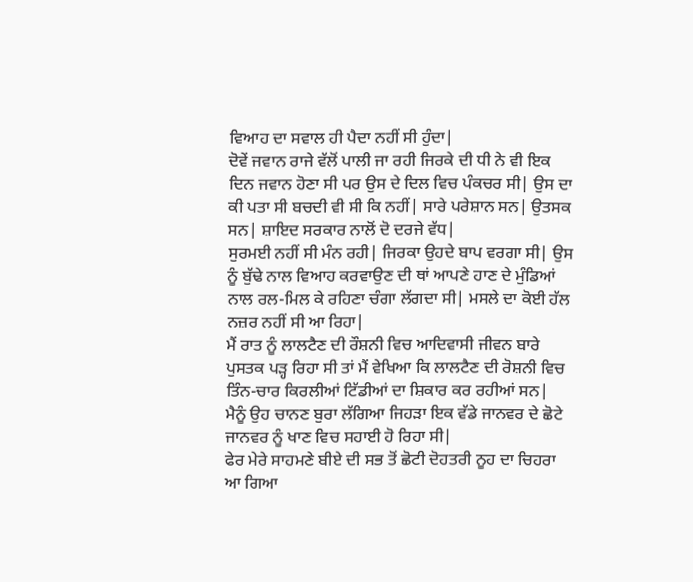ਵਿਆਹ ਦਾ ਸਵਾਲ ਹੀ ਪੈਦਾ ਨਹੀਂ ਸੀ ਹੁੰਦਾ|
ਦੋਵੇਂ ਜਵਾਨ ਰਾਜੇ ਵੱਲੋਂ ਪਾਲੀ ਜਾ ਰਹੀ ਜਿਰਕੇ ਦੀ ਧੀ ਨੇ ਵੀ ਇਕ ਦਿਨ ਜਵਾਨ ਹੋਣਾ ਸੀ ਪਰ ਉਸ ਦੇ ਦਿਲ ਵਿਚ ਪੰਕਚਰ ਸੀ| ਉਸ ਦਾ ਕੀ ਪਤਾ ਸੀ ਬਚਦੀ ਵੀ ਸੀ ਕਿ ਨਹੀਂ| ਸਾਰੇ ਪਰੇਸ਼ਾਨ ਸਨ| ਉਤਸਕ ਸਨ| ਸ਼ਾਇਦ ਸਰਕਾਰ ਨਾਲੋਂ ਦੋ ਦਰਜੇ ਵੱਧ|
ਸੁਰਮਈ ਨਹੀਂ ਸੀ ਮੰਨ ਰਹੀ| ਜਿਰਕਾ ਉਹਦੇ ਬਾਪ ਵਰਗਾ ਸੀ| ਉਸ ਨੂੰ ਬੁੱਢੇ ਨਾਲ ਵਿਆਹ ਕਰਵਾਉਣ ਦੀ ਥਾਂ ਆਪਣੇ ਹਾਣ ਦੇ ਮੁੰਡਿਆਂ ਨਾਲ ਰਲ-ਮਿਲ ਕੇ ਰਹਿਣਾ ਚੰਗਾ ਲੱਗਦਾ ਸੀ| ਮਸਲੇ ਦਾ ਕੋਈ ਹੱਲ ਨਜ਼ਰ ਨਹੀਂ ਸੀ ਆ ਰਿਹਾ|
ਮੈਂ ਰਾਤ ਨੂੰ ਲਾਲਟੈਣ ਦੀ ਰੌਸ਼ਨੀ ਵਿਚ ਆਦਿਵਾਸੀ ਜੀਵਨ ਬਾਰੇ ਪੁਸਤਕ ਪੜ੍ਹ ਰਿਹਾ ਸੀ ਤਾਂ ਮੈਂ ਵੇਖਿਆ ਕਿ ਲਾਲਟੈਣ ਦੀ ਰੋਸ਼ਨੀ ਵਿਚ ਤਿੰਨ-ਚਾਰ ਕਿਰਲੀਆਂ ਟਿੱਡੀਆਂ ਦਾ ਸ਼ਿਕਾਰ ਕਰ ਰਹੀਆਂ ਸਨ| ਮੈਨੂੰ ਉਹ ਚਾਨਣ ਬੁਰਾ ਲੱਗਿਆ ਜਿਹੜਾ ਇਕ ਵੱਡੇ ਜਾਨਵਰ ਦੇ ਛੋਟੇ ਜਾਨਵਰ ਨੂੰ ਖਾਣ ਵਿਚ ਸਹਾਈ ਹੋ ਰਿਹਾ ਸੀ|
ਫੇਰ ਮੇਰੇ ਸਾਹਮਣੇ ਬੀਏ ਦੀ ਸਭ ਤੋਂ ਛੋਟੀ ਦੋਹਤਰੀ ਨੂਹ ਦਾ ਚਿਹਰਾ ਆ ਗਿਆ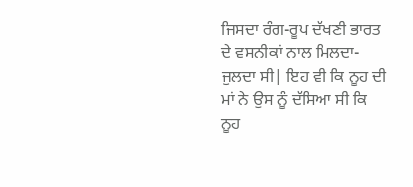ਜਿਸਦਾ ਰੰਗ-ਰੂਪ ਦੱਖਣੀ ਭਾਰਤ ਦੇ ਵਸਨੀਕਾਂ ਨਾਲ ਮਿਲਦਾ-ਜੁਲਦਾ ਸੀ| ਇਹ ਵੀ ਕਿ ਨੂਹ ਦੀ ਮਾਂ ਨੇ ਉਸ ਨੂੰ ਦੱਸਿਆ ਸੀ ਕਿ ਨੂਹ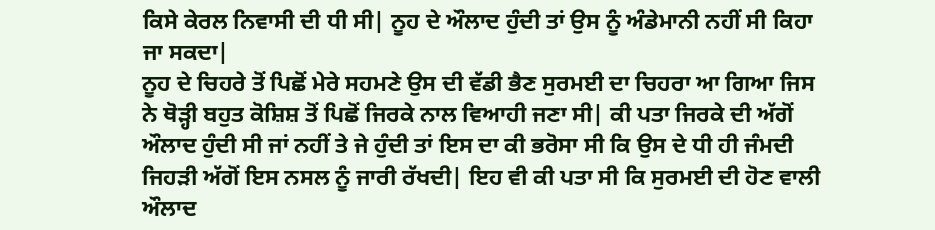ਕਿਸੇ ਕੇਰਲ ਨਿਵਾਸੀ ਦੀ ਧੀ ਸੀ| ਨੂਹ ਦੇ ਔਲਾਦ ਹੁੰਦੀ ਤਾਂ ਉਸ ਨੂੰ ਅੰਡੇਮਾਨੀ ਨਹੀਂ ਸੀ ਕਿਹਾ ਜਾ ਸਕਦਾ|
ਨੂਹ ਦੇ ਚਿਹਰੇ ਤੋਂ ਪਿਛੋਂ ਮੇਰੇ ਸਹਮਣੇ ਉਸ ਦੀ ਵੱਡੀ ਭੈਣ ਸੁਰਮਈ ਦਾ ਚਿਹਰਾ ਆ ਗਿਆ ਜਿਸ ਨੇ ਥੋੜ੍ਹੀ ਬਹੁਤ ਕੋਸ਼ਿਸ਼ ਤੋਂ ਪਿਛੋਂ ਜਿਰਕੇ ਨਾਲ ਵਿਆਹੀ ਜਣਾ ਸੀ| ਕੀ ਪਤਾ ਜਿਰਕੇ ਦੀ ਅੱਗੋਂ ਔਲਾਦ ਹੁੰਦੀ ਸੀ ਜਾਂ ਨਹੀਂ ਤੇ ਜੇ ਹੁੰਦੀ ਤਾਂ ਇਸ ਦਾ ਕੀ ਭਰੋਸਾ ਸੀ ਕਿ ਉਸ ਦੇ ਧੀ ਹੀ ਜੰਮਦੀ ਜਿਹੜੀ ਅੱਗੋਂ ਇਸ ਨਸਲ ਨੂੰ ਜਾਰੀ ਰੱਖਦੀ| ਇਹ ਵੀ ਕੀ ਪਤਾ ਸੀ ਕਿ ਸੁਰਮਈ ਦੀ ਹੋਣ ਵਾਲੀ ਔਲਾਦ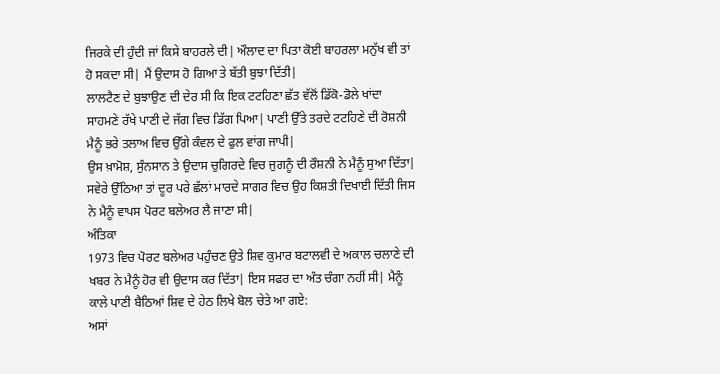ਜਿਰਕੇ ਦੀ ਹੁੰਦੀ ਜਾਂ ਕਿਸੇ ਬਾਹਰਲੇ ਦੀ| ਔਲਾਦ ਦਾ ਪਿਤਾ ਕੋਈ ਬਾਹਰਲਾ ਮਨੁੱਖ ਵੀ ਤਾਂ ਹੋ ਸਕਦਾ ਸੀ| ਮੈਂ ਉਦਾਸ ਹੋ ਗਿਆ ਤੇ ਬੱਤੀ ਬੁਝਾ ਦਿੱਤੀ|
ਲਾਲਟੈਣ ਦੇ ਬੁਝਾਉਣ ਦੀ ਦੇਰ ਸੀ ਕਿ ਇਕ ਟਟਹਿਣਾ ਛੱਤ ਵੱਲੋਂ ਡਿੱਕੋ-ਡੋਲੇ ਖਾਂਦਾ ਸਾਹਮਣੇ ਰੱਖੇ ਪਾਣੀ ਦੇ ਜੱਗ ਵਿਚ ਡਿੱਗ ਪਿਆ| ਪਾਣੀ ਉੱਤੇ ਤਰਦੇ ਟਟਹਿਣੇ ਦੀ ਰੋਸ਼ਨੀ ਮੈਨੂੰ ਭਰੇ ਤਲਾਅ ਵਿਚ ਉੱਗੇ ਕੰਵਲ ਦੇ ਫੁਲ ਵਾਂਗ ਜਾਪੀ|
ਉਸ ਖ਼ਾਮੋਸ਼, ਸੁੰਨਸਾਨ ਤੇ ਉਦਾਸ ਚੁਗਿਰਦੇ ਵਿਚ ਜੁਗਨੂੰ ਦੀ ਰੌਸ਼ਨੀ ਨੇ ਮੈਨੂੰ ਸੁਆ ਦਿੱਤਾ| ਸਵੇਰੇ ਉੱਠਿਆ ਤਾਂ ਦੂਰ ਪਰੇ ਛੱਲਾਂ ਮਾਰਦੇ ਸਾਗਰ ਵਿਚ ਉਹ ਕਿਸ਼ਤੀ ਦਿਖਾਈ ਦਿੱਤੀ ਜਿਸ ਨੇ ਮੈਨੂੰ ਵਾਪਸ ਪੋਰਟ ਬਲੇਅਰ ਲੈ ਜਾਣਾ ਸੀ|
ਅੰਤਿਕਾ
1973 ਵਿਚ ਪੋਰਟ ਬਲੇਅਰ ਪਹੁੰਚਣ ਉਤੇ ਸ਼ਿਵ ਕੁਮਾਰ ਬਟਾਲਵੀ ਦੇ ਅਕਾਲ ਚਲਾਣੇ ਦੀ ਖਬਰ ਨੇ ਮੈਨੂੰ ਹੋਰ ਵੀ ਉਦਾਸ ਕਰ ਦਿੱਤਾ| ਇਸ ਸਫਰ ਦਾ ਅੰਤ ਚੰਗਾ ਨਹੀਂ ਸੀ| ਮੈਨੂੰ ਕਾਲੇ ਪਾਣੀ ਬੈਠਿਆਂ ਸ਼ਿਵ ਦੇ ਹੇਠ ਲਿਖੇ ਬੋਲ ਚੇਤੇ ਆ ਗਏ:
ਅਸਾਂ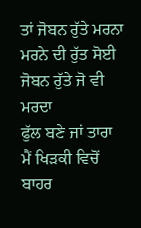ਤਾਂ ਜੋਬਨ ਰੁੱਤੇ ਮਰਨਾ
ਮਰਨੇ ਦੀ ਰੁੱਤ ਸੋਈ
ਜੋਬਨ ਰੁੱਤੇ ਜੋ ਵੀ ਮਰਦਾ
ਫੁੱਲ ਬਣੇ ਜਾਂ ਤਾਰਾ
ਮੈਂ ਖਿੜਕੀ ਵਿਚੋਂ ਬਾਹਰ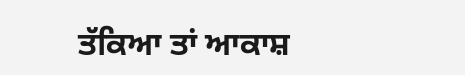ਤੱਕਿਆ ਤਾਂ ਆਕਾਸ਼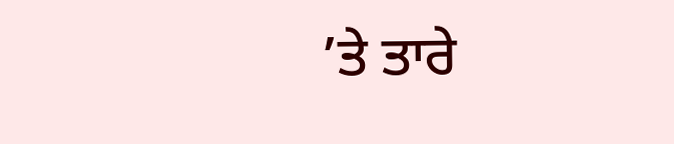’ਤੇ ਤਾਰੇ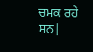ਚਮਕ ਰਹੇ ਸਨ|